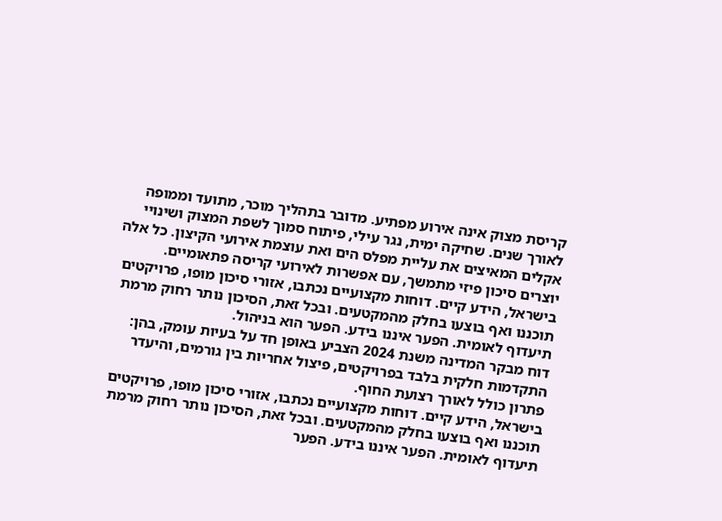קריסת מצוק אינה אירוע מפתיע. מדובר בתהליך מוכר, מתועד וממופה לאורך שנים. שחיקה ימית, נגר עילי, פיתוח סמוך לשפת המצוק ושינויי אקלים המאיצים את עליית מפלס הים ואת עוצמת אירועי הקיצון. כל אלה יוצרים סיכון פיזי מתמשך, עם אפשרות לאירועי קריסה פתאומיים.
בישראל, הידע קיים. דוחות מקצועיים נכתבו, אזורי סיכון מופו, פרויקטים תוכננו ואף בוצעו בחלק מהמקטעים. ובכל זאת, הסיכון נותר רחוק מרמת תיעדוף לאומית. הפער איננו בידע. הפער הוא בניהול.
דוח מבקר המדינה משנת 2024 הצביע באופן חד על בעיות עומק, בהן: התקדמות חלקית בלבד בפרויקטים, פיצול אחריות בין גורמים, והיעדר פתרון כולל לאורך רצועת החוף.
בישראל, הידע קיים. דוחות מקצועיים נכתבו, אזורי סיכון מופו, פרויקטים תוכננו ואף בוצעו בחלק מהמקטעים. ובכל זאת, הסיכון נותר רחוק מרמת תיעדוף לאומית. הפער איננו בידע. הפער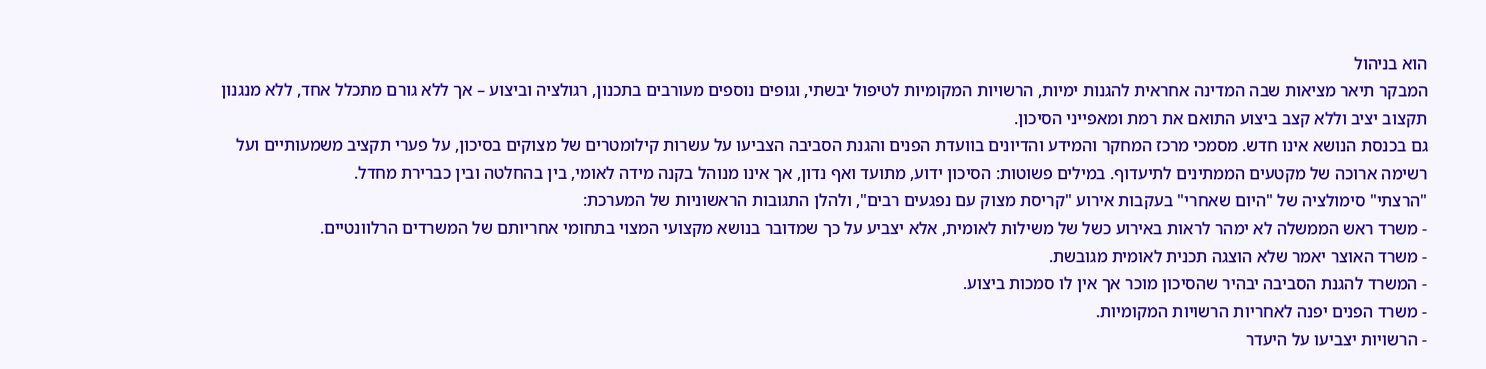הוא בניהול
המבקר תיאר מציאות שבה המדינה אחראית להגנות ימיות, הרשויות המקומיות לטיפול יבשתי, וגופים נוספים מעורבים בתכנון, רגולציה וביצוע – אך ללא גורם מתכלל אחד, ללא מנגנון תקצוב יציב וללא קצב ביצוע התואם את רמת ומאפייני הסיכון.
גם בכנסת הנושא אינו חדש. מסמכי מרכז המחקר והמידע והדיונים בוועדת הפנים והגנת הסביבה הצביעו על עשרות קילומטרים של מצוקים בסיכון, על פערי תקציב משמעותיים ועל רשימה ארוכה של מקטעים הממתינים לתיעדוף. במילים פשוטות: הסיכון ידוע, מתועד ואף נדון, אך אינו מנוהל בקנה מידה לאומי, בין בהחלטה ובין כברירת מחדל.
"הרצתי" סימולציה של "היום שאחרי" בעקבות אירוע "קריסת מצוק עם נפגעים רבים", ולהלן התגובות הראשוניות של המערכת:
- משרד ראש הממשלה לא ימהר לראות באירוע כשל של משילות לאומית, אלא יצביע על כך שמדובר בנושא מקצועי המצוי בתחומי אחריותם של המשרדים הרלוונטיים.
- משרד האוצר יאמר שלא הוצגה תכנית לאומית מגובשת.
- המשרד להגנת הסביבה יבהיר שהסיכון מוכר אך אין לו סמכות ביצוע.
- משרד הפנים יפנה לאחריות הרשויות המקומיות.
- הרשויות יצביעו על היעדר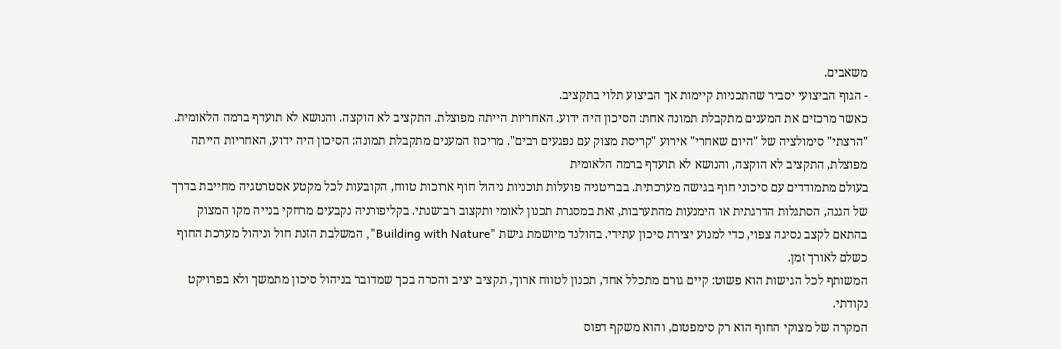משאבים.
- הגוף הביצועי יסביר שהתכניות קיימות אך הביצוע תלוי בתקציב.
כאשר מרכזים את המענים מתקבלת תמונה אחת: הסיכון היה ידוע. האחריות הייתה מפוצלת. התקציב לא הוקצה. והנושא לא תועדף ברמה הלאומית.
"הרצתי" סימולציה של "היום שאחרי" אירוע "קריסת מצוק עם נפגעים רבים". מריכוז המענים מתקבלת תמונה: הסיכון היה ידוע, האחריות הייתה מפוצלת, התקציב לא הוקצה, והנושא לא תועדף ברמה הלאומית
בעולם מתמודדים עם סיכוני חוף בגישה מערכתית. בבריטניה פועלות תוכניות ניהול חוף ארוכות טווח, הקובעות לכל מקטע אסטרטגיה מחייבת בדרך של הגנה, הסתגלות הדרגתית או הימנעות מהתערבות, זאת במסגרת תכנון לאומי ותקצוב רב־שנתי. בקליפורניה נקבעים מרחקי בנייה מקו המצוק בהתאם לקצב נסיגה צפוי, כדי למנוע יצירת סיכון עתידי. בהולנד מיושמת גישת "Building with Nature", המשלבת הזנת חול וניהול מערכת החוף כשלם לאורך זמן.
המשותף לכל הגישות הוא פשוט: קיים גורם מתכלל אחד, תכנון לטווח ארוך, תקציב יציב והכרה בכך שמדובר בניהול סיכון מתמשך ולא בפרויקט נקודתי.
המקרה של מצוקי החוף הוא רק סימפטום, והוא משקף דפוס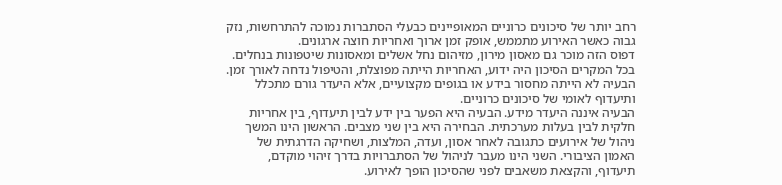רחב יותר של סיכונים כרוניים המאופיינים כבעלי הסתברות נמוכה להתרחשות, נזק גבוה כאשר האירוע מתממש, אופק זמן ארוך ואחריות חוצה ארגונים.
דפוס הזה מוכר גם מאסון מירון, מזיהום נחל אשלים ומאסונות שיטפונות בנחלים. בכל המקרים הסיכון היה ידוע, האחריות הייתה מפוצלת, והטיפול נדחה לאורך זמן. הבעיה לא הייתה מחסור בידע או בגופים מקצועיים, אלא היעדר גורם מתכלל ותיעדוף לאומי של סיכונים כרוניים.
הבעיה איננה היעדר מידע. הבעיה היא הפער בין ידע לבין תיעדוף, בין אחריות חלקית לבין בעלות מערכתית. הבחירה היא בין שני מצבים. הראשון הינו המשך ניהול של אירועים כתגובה לאחר אסון, ועדה, המלצות, ושחיקה הדרגתית של האמון הציבורי. השני הינו מעבר לניהול של הסתברויות בדרך זיהוי מוקדם, תיעדוף, והקצאת משאבים לפני שהסיכון הופך לאירוע.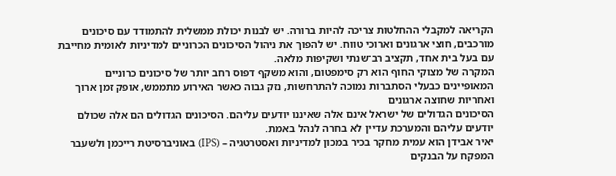הקריאה למקבלי ההחלטות צריכה להיות ברורה. יש לבנות יכולת ממשלית להתמודד עם סיכונים מורכבים, חוצי ארגונים וארוכי טווח. יש להפוך את ניהול הסיכונים הכרוניים למדיניות לאומית מחייבת עם בעל בית אחד, תקציב רב־שנתי ושקיפות מלאה.
המקרה של מצוקי החוף הוא רק סימפטום, והוא משקף דפוס רחב יותר של סיכונים כרוניים המאופיינים כבעלי הסתברות נמוכה להתרחשות, נזק גבוה כאשר האירוע מתממש, אופק זמן ארוך ואחריות שחוצה ארגונים
הסיכונים הגדולים של ישראל אינם אלה שאיננו יודעים עליהם. הסיכונים הגדולים הם אלה שכולם יודעים עליהם והמערכת עדיין לא בחרה לנהל באמת.
יאיר אבידן הוא עמית מחקר בכיר במכון למדיניות ואסטרטגיה – (IPS) באוניברסיטת רייכמן ולשעבר המפקח על הבנקים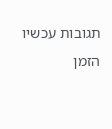תגובות עכשיו הזמן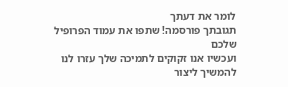לומר את דעתך
תגובתך פורסמה! שתפו את עמוד הפרופיל שלכם
ועכשיו אנו זקוקים לתמיכה שלך עזרו לנו להמשיך ליצור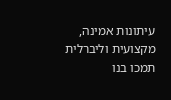עיתונות אמינה, מקצועית וליברלית
תמכו בנו